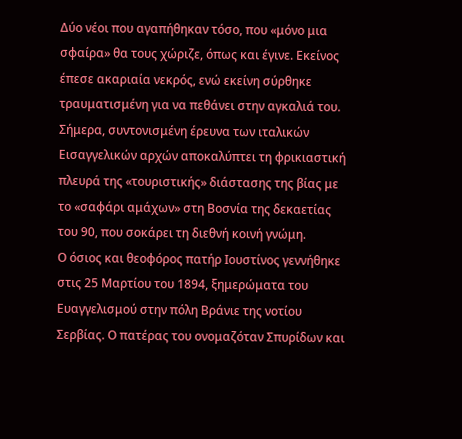Δύο νέοι που αγαπήθηκαν τόσο, που «μόνο μια σφαίρα» θα τους χώριζε, όπως και έγινε. Εκείνος έπεσε ακαριαία νεκρός, ενώ εκείνη σύρθηκε τραυματισμένη για να πεθάνει στην αγκαλιά του. Σήμερα, συντονισμένη έρευνα των ιταλικών Εισαγγελικών αρχών αποκαλύπτει τη φρικιαστική πλευρά της «τουριστικής» διάστασης της βίας με το «σαφάρι αμάχων» στη Βοσνία της δεκαετίας του 90, που σοκάρει τη διεθνή κοινή γνώμη.
Ο όσιος και θεοφόρος πατήρ Ιουστίνος γεννήθηκε στις 25 Μαρτίου του 1894, ξημερώματα του Ευαγγελισμού στην πόλη Βράνιε της νοτίου Σερβίας. Ο πατέρας του ονομαζόταν Σπυρίδων και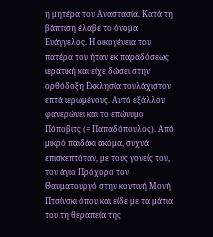η μητέρα του Αναστασία. Κατά τη βάπτιση έλαβε το όνομα Ευάγγελος. Η οικογένεια του πατέρα του ήταν εκ παραδόσεως ιερατική και είχε δώσει στην ορθόδοξη Εκκλησία τουλάχιστον επτά ιερωμένους. Αυτό εξάλλου φανερώνει και το επώνυμο Πόποβιτς (= Παπαδόπουλος). Από μικρό παιδάκι ακόμα, συχνά επισκεπτόταν, με τους γονείς του, τον άγιο Πρόχορο τον Θαυματουργό στην κοντινή Μονή Πτσίνσκι όπου και είδε με τα μάτια του τη θεραπεία της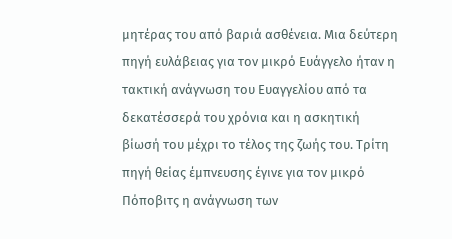μητέρας του από βαριά ασθένεια. Μια δεύτερη πηγή ευλάβειας για τον μικρό Ευάγγελο ήταν η τακτική ανάγνωση του Ευαγγελίου από τα δεκατέσσερά του χρόνια και η ασκητική βίωσή του μέχρι το τέλος της ζωής του. Τρίτη πηγή θείας έμπνευσης έγινε για τον μικρό Πόποβιτς η ανάγνωση των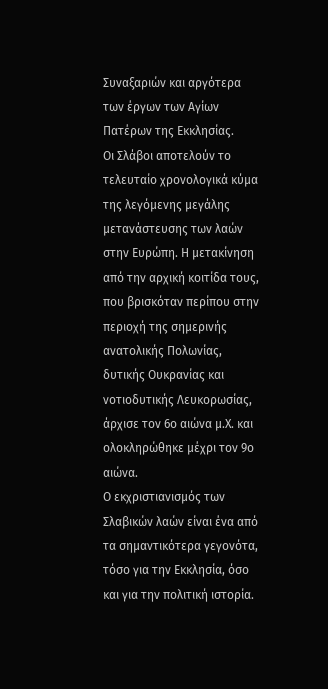Συναξαριών και αργότερα των έργων των Αγίων Πατέρων της Εκκλησίας.
Οι Σλάβοι αποτελούν το τελευταίο χρονολογικά κύμα της λεγόμενης μεγάλης μετανάστευσης των λαών στην Ευρώπη. Η μετακίνηση από την αρχική κοιτίδα τους, που βρισκόταν περίπου στην περιοχή της σημερινής ανατολικής Πολωνίας, δυτικής Ουκρανίας και νοτιοδυτικής Λευκορωσίας, άρχισε τον 6ο αιώνα μ.Χ. και ολοκληρώθηκε μέχρι τον 9ο αιώνα.
Ο εκχριστιανισμός των Σλαβικών λαών είναι ένα από τα σημαντικότερα γεγονότα, τόσο για την Εκκλησία, όσο και για την πολιτική ιστορία.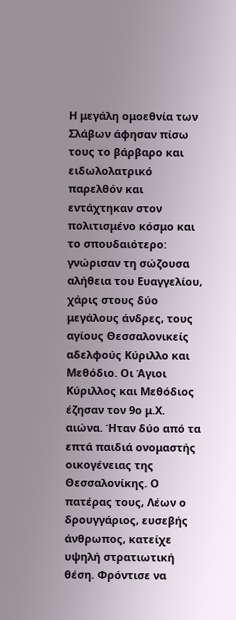Η μεγάλη ομοεθνία των Σλάβων άφησαν πίσω τους το βάρβαρο και ειδωλολατρικό παρελθόν και εντάχτηκαν στον πολιτισμένο κόσμο και το σπουδαιότερο: γνώρισαν τη σώζουσα αλήθεια του Ευαγγελίου, χάρις στους δύο μεγάλους άνδρες, τους αγίους Θεσσαλονικείς αδελφούς Κύριλλο και Μεθόδιο. Οι Άγιοι Κύριλλος και Μεθόδιος έζησαν τον 9ο μ.Χ. αιώνα. Ήταν δύο από τα επτά παιδιά ονομαστής οικογένειας της Θεσσαλονίκης. Ο πατέρας τους, Λέων ο δρουγγάριος, ευσεβής άνθρωπος, κατείχε υψηλή στρατιωτική θέση. Φρόντισε να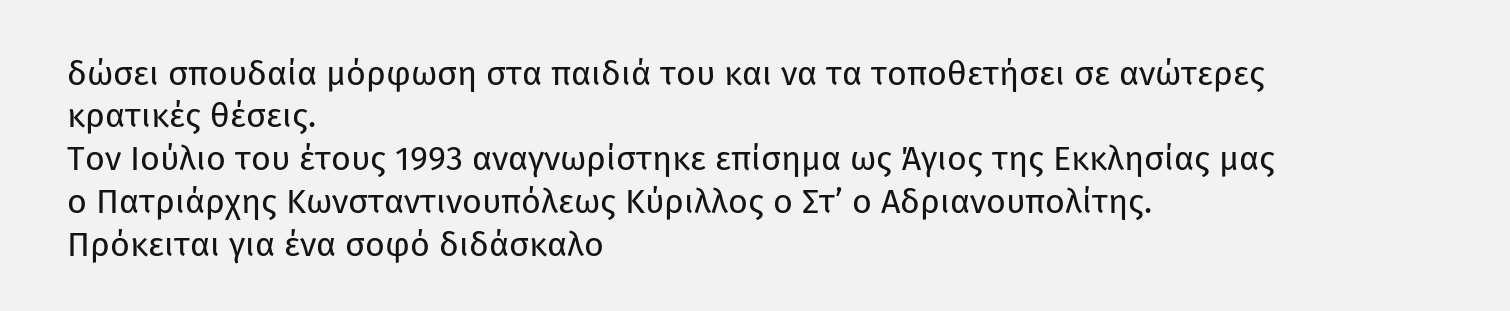δώσει σπουδαία μόρφωση στα παιδιά του και να τα τοποθετήσει σε ανώτερες κρατικές θέσεις.
Τον Ιούλιο του έτους 1993 αναγνωρίστηκε επίσημα ως Άγιος της Εκκλησίας μας ο Πατριάρχης Κωνσταντινουπόλεως Κύριλλος ο Στ’ ο Αδριανουπολίτης. Πρόκειται για ένα σοφό διδάσκαλο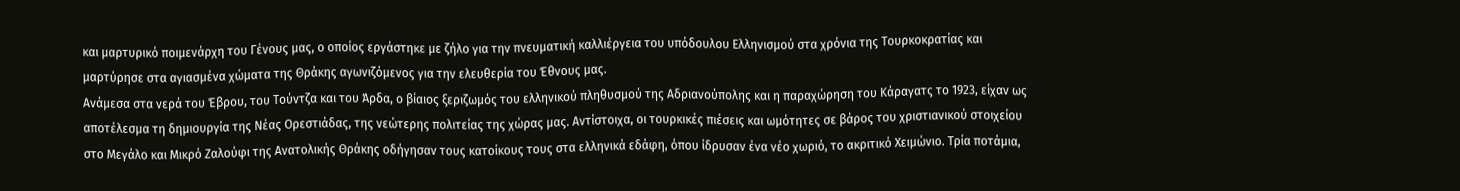και μαρτυρικό ποιμενάρχη του Γένους μας, ο οποίος εργάστηκε με ζήλο για την πνευματική καλλιέργεια του υπόδουλου Ελληνισμού στα χρόνια της Τουρκοκρατίας και μαρτύρησε στα αγιασμένα χώματα της Θράκης αγωνιζόμενος για την ελευθερία του Έθνους μας.
Ανάμεσα στα νερά του Έβρου, του Τούντζα και του Άρδα, ο βίαιος ξεριζωμός του ελληνικού πληθυσμού της Αδριανούπολης και η παραχώρηση του Κάραγατς το 1923, είχαν ως αποτέλεσμα τη δημιουργία της Νέας Ορεστιάδας, της νεώτερης πολιτείας της χώρας μας. Αντίστοιχα, οι τουρκικές πιέσεις και ωμότητες σε βάρος του χριστιανικού στοιχείου στο Μεγάλο και Μικρό Ζαλούφι της Ανατολικής Θράκης οδήγησαν τους κατοίκους τους στα ελληνικά εδάφη, όπου ίδρυσαν ένα νέο χωριό, το ακριτικό Χειμώνιο. Τρία ποτάμια,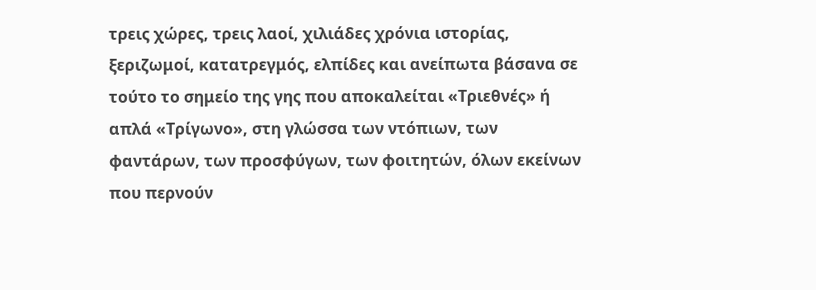τρεις χώρες, τρεις λαοί, χιλιάδες χρόνια ιστορίας, ξεριζωμοί, κατατρεγμός, ελπίδες και ανείπωτα βάσανα σε τούτο το σημείο της γης που αποκαλείται «Τριεθνές» ή απλά «Τρίγωνο», στη γλώσσα των ντόπιων, των φαντάρων, των προσφύγων, των φοιτητών, όλων εκείνων που περνούν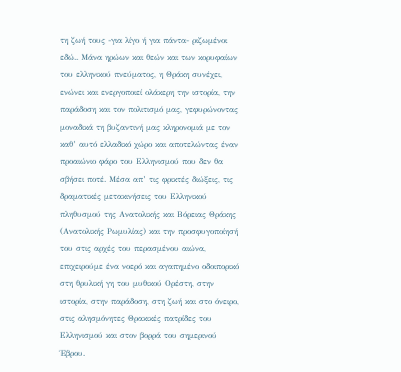τη ζωή τους -για λίγο ή για πάντα- ριζωμένοι εδώ.. Μάνα ηρώων και θεών και των κορυφαίων του ελληνικού πνεύματος, η Θράκη συνέχει, ενώνει και ενεργοποιεί ολάκερη την ιστορία, την παράδοση και τον πολιτισμό μας, γεφυρώνοντας μοναδικά τη βυζαντινή μας κληρονομιά με τον καθ’ αυτό ελλαδικό χώρο και αποτελώντας έναν προαιώνιο φάρο του Ελληνισμού που δεν θα σβήσει ποτέ. Μέσα απ’ τις φρικτές διώξεις, τις δραματικές μετακινήσεις του Ελληνικού πληθυσμού της Ανατολικής και Βόρειας Θράκης (Ανατολικής Ρωμυλίας) και την προσφυγοποίησή του στις αρχές του περασμένου αιώνα, επιχειρούμε ένα νοερό και αγαπημένο οδοιπορικό στη θρυλική γη του μυθικού Ορέστη, στην ιστορία, στην παράδοση, στη ζωή και στο όνειρο, στις αλησμόνητες Θρακικές πατρίδες του Ελληνισμού και στον βορρά του σημερινού Έβρου.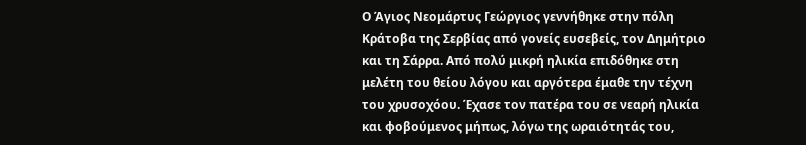Ο Άγιος Νεομάρτυς Γεώργιος γεννήθηκε στην πόλη Κράτοβα της Σερβίας από γονείς ευσεβείς, τον Δημήτριο και τη Σάρρα. Από πολύ μικρή ηλικία επιδόθηκε στη μελέτη του θείου λόγου και αργότερα έμαθε την τέχνη του χρυσοχόου. Έχασε τον πατέρα του σε νεαρή ηλικία και φοβούμενος μήπως, λόγω της ωραιότητάς του,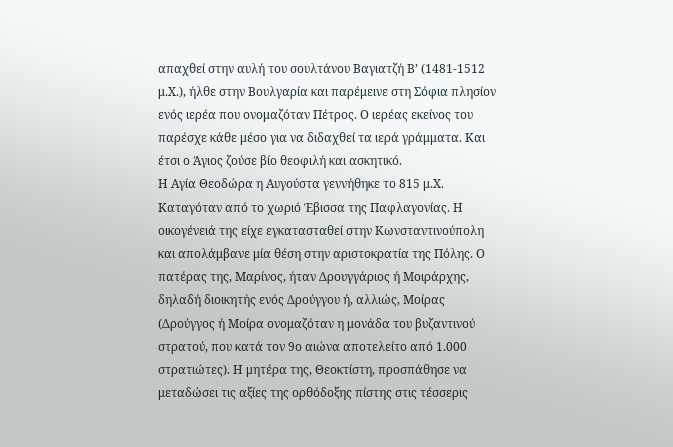απαχθεί στην αυλή του σουλτάνου Βαγιατζή Β’ (1481-1512 μ.Χ.), ήλθε στην Βουλγαρία και παρέμεινε στη Σόφια πλησίον ενός ιερέα που ονομαζόταν Πέτρος. Ο ιερέας εκείνος του παρέσχε κάθε μέσο για να διδαχθεί τα ιερά γράμματα. Και έτσι ο Άγιος ζούσε βίο θεοφιλή και ασκητικό.
Η Αγία Θεοδώρα η Αυγούστα γεννήθηκε το 815 μ.Χ. Καταγόταν από το χωριό Έβισσα της Παφλαγονίας. Η οικογένειά της είχε εγκατασταθεί στην Κωνσταντινούπολη και απολάμβανε μία θέση στην αριστοκρατία της Πόλης. Ο πατέρας της, Μαρίνος, ήταν Δρουγγάριος ή Μοιράρχης, δηλαδή διοικητής ενός Δρούγγου ή, αλλιώς, Μοίρας (Δρούγγος ή Μοίρα ονομαζόταν η μονάδα του βυζαντινού στρατού, που κατά τον 9ο αιώνα αποτελείτο από 1.000 στρατιώτες). Η μητέρα της, Θεοκτίστη, προσπάθησε να μεταδώσει τις αξίες της ορθόδοξης πίστης στις τέσσερις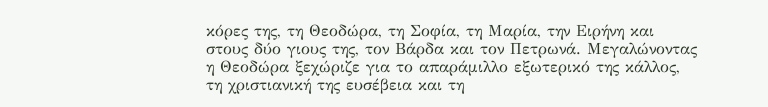κόρες της, τη Θεοδώρα, τη Σοφία, τη Μαρία, την Ειρήνη και στους δύο γιους της, τον Βάρδα και τον Πετρωνά. Μεγαλώνοντας η Θεοδώρα ξεχώριζε για το απαράμιλλο εξωτερικό της κάλλος, τη χριστιανική της ευσέβεια και τη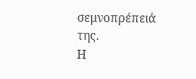σεμνοπρέπειά της.
Η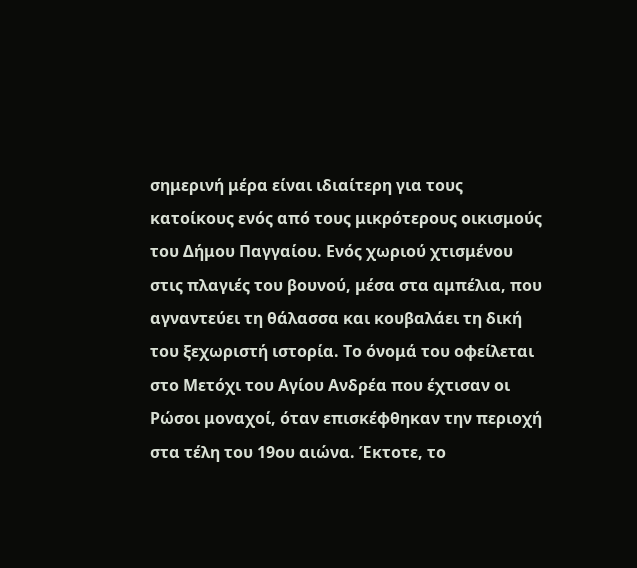σημερινή μέρα είναι ιδιαίτερη για τους κατοίκους ενός από τους μικρότερους οικισμούς του Δήμου Παγγαίου. Ενός χωριού χτισμένου στις πλαγιές του βουνού, μέσα στα αμπέλια, που αγναντεύει τη θάλασσα και κουβαλάει τη δική του ξεχωριστή ιστορία. Το όνομά του οφείλεται στο Μετόχι του Αγίου Ανδρέα που έχτισαν οι Ρώσοι μοναχοί, όταν επισκέφθηκαν την περιοχή στα τέλη του 19ου αιώνα. Έκτοτε, το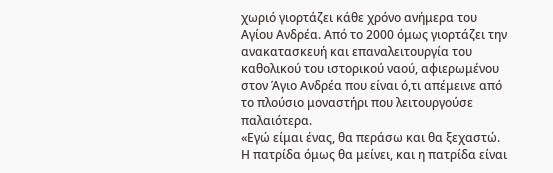χωριό γιορτάζει κάθε χρόνο ανήμερα του Αγίου Ανδρέα. Από το 2000 όμως γιορτάζει την ανακατασκευή και επαναλειτουργία του καθολικού του ιστορικού ναού, αφιερωμένου στον Άγιο Ανδρέα που είναι ό,τι απέμεινε από το πλούσιο μοναστήρι που λειτουργούσε παλαιότερα.
«Εγώ είμαι ένας, θα περάσω και θα ξεχαστώ. Η πατρίδα όμως θα μείνει, και η πατρίδα είναι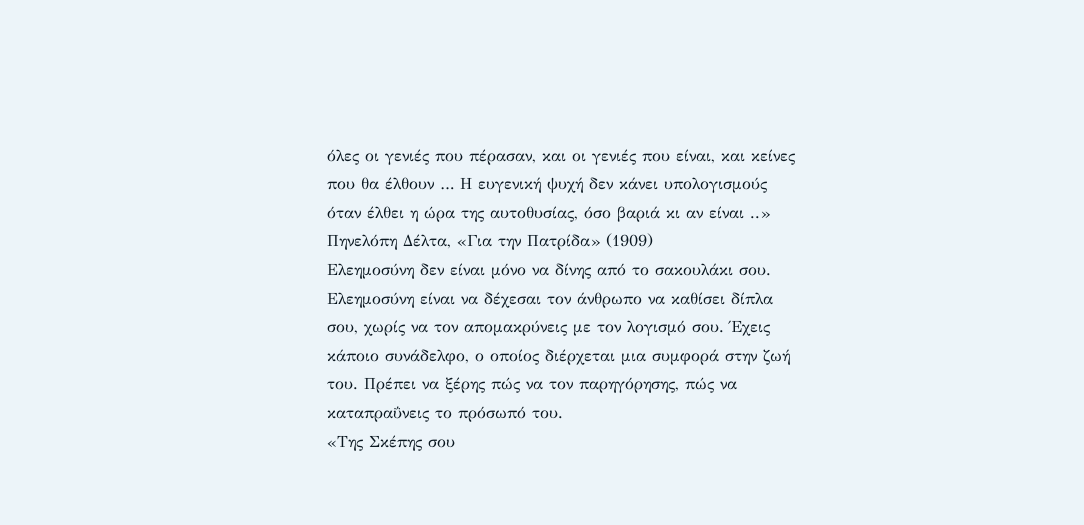όλες οι γενιές που πέρασαν, και οι γενιές που είναι, και κείνες που θα έλθουν … Η ευγενική ψυχή δεν κάνει υπολογισμούς όταν έλθει η ώρα της αυτοθυσίας, όσο βαριά κι αν είναι ..» Πηνελόπη Δέλτα, «Για την Πατρίδα» (1909)
Ελεημοσύνη δεν είναι μόνο να δίνης από το σακουλάκι σου. Ελεημοσύνη είναι να δέχεσαι τον άνθρωπο να καθίσει δίπλα σου, χωρίς να τον απομακρύνεις με τον λογισμό σου. Έχεις κάποιο συνάδελφο, ο οποίος διέρχεται μια συμφορά στην ζωή του. Πρέπει να ξέρης πώς να τον παρηγόρησης, πώς να καταπραΰνεις το πρόσωπό του.
«Της Σκέπης σου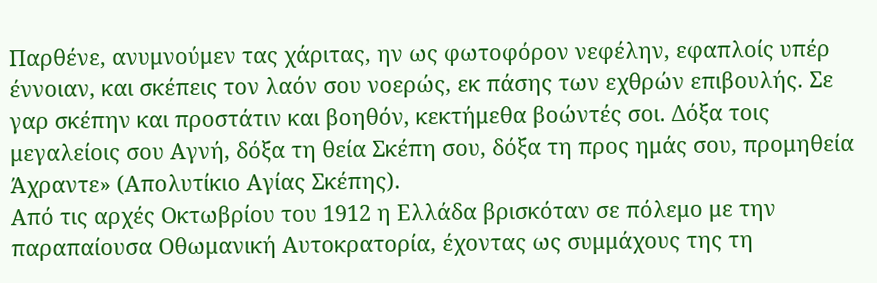Παρθένε, ανυμνούμεν τας χάριτας, ην ως φωτοφόρον νεφέλην, εφαπλοίς υπέρ έννοιαν, και σκέπεις τον λαόν σου νοερώς, εκ πάσης των εχθρών επιβουλής. Σε γαρ σκέπην και προστάτιν και βοηθόν, κεκτήμεθα βοώντές σοι. Δόξα τοις μεγαλείοις σου Αγνή, δόξα τη θεία Σκέπη σου, δόξα τη προς ημάς σου, προμηθεία Άχραντε» (Απολυτίκιο Αγίας Σκέπης).
Από τις αρχές Οκτωβρίου του 1912 η Ελλάδα βρισκόταν σε πόλεμο με την παραπαίουσα Οθωμανική Αυτοκρατορία, έχοντας ως συμμάχους της τη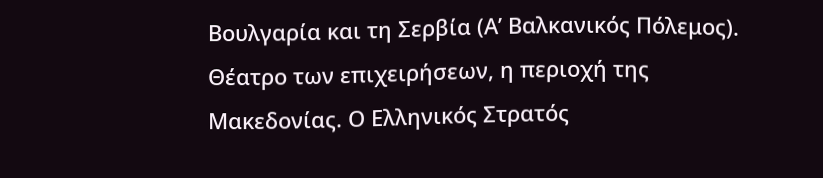Βουλγαρία και τη Σερβία (Α’ Βαλκανικός Πόλεμος). Θέατρο των επιχειρήσεων, η περιοχή της Μακεδονίας. Ο Ελληνικός Στρατός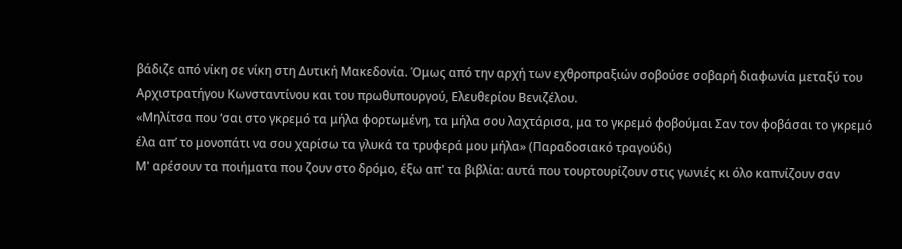βάδιζε από νίκη σε νίκη στη Δυτική Μακεδονία. Όμως από την αρχή των εχθροπραξιών σοβούσε σοβαρή διαφωνία μεταξύ του Αρχιστρατήγου Κωνσταντίνου και του πρωθυπουργού, Ελευθερίου Βενιζέλου.
«Μηλίτσα που ‘σαι στο γκρεμό τα μήλα φορτωμένη, τα μήλα σου λαχτάρισα, μα το γκρεμό φοβούμαι Σαν τον φοβάσαι το γκρεμό έλα απ’ το μονοπάτι να σου χαρίσω τα γλυκά τα τρυφερά μου μήλα» (Παραδοσιακό τραγούδι)
Μ' αρέσουν τα ποιήματα που ζουν στο δρόμο, έξω απ' τα βιβλία: αυτά που τουρτουρίζουν στις γωνιές κι όλο καπνίζουν σαν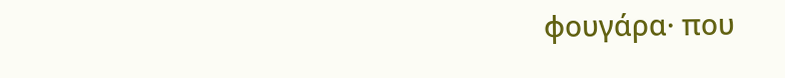φουγάρα· που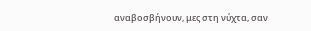αναβοσβήνουν, μες στη νύχτα, σαν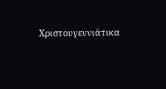Χριστουγεννιάτικα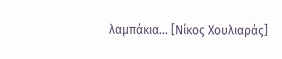λαμπάκια... [Νίκος Χουλιαράς]